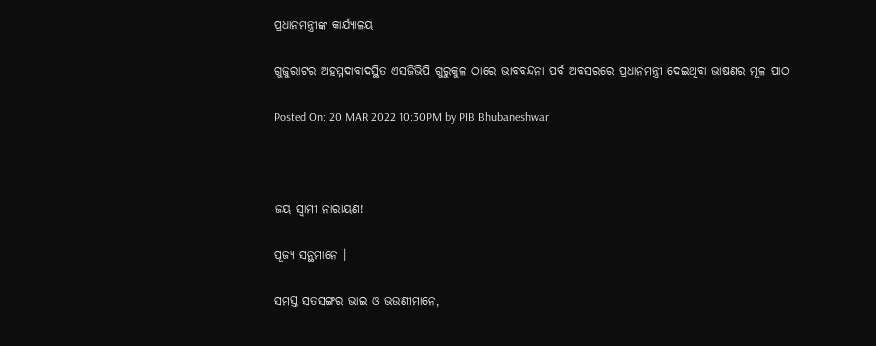ପ୍ରଧାନମନ୍ତ୍ରୀଙ୍କ କାର୍ଯ୍ୟାଳୟ

ଗୁଜୁରାଟର ଅହମ୍ମଦାବାଦସ୍ଥିତ ଏସଜିଭିପି ଗୁରୁକୁଳ ଠାରେ ଭାବବନ୍ଦନା ପର୍ବ ଅବସରରେ ପ୍ରଧାନମନ୍ତ୍ରୀ ଦେଇଥିବା ଭାଷଣର ମୂଳ ପାଠ

Posted On: 20 MAR 2022 10:30PM by PIB Bhubaneshwar



ଜୟ ସ୍ୱାମୀ ନାରାୟଣ!

ପୂଜ୍ୟ ସନ୍ଥମାନେ ।

ସମସ୍ତ ସତସଙ୍ଗର ଭାଇ ଓ ଭଉଣୀମାନେ,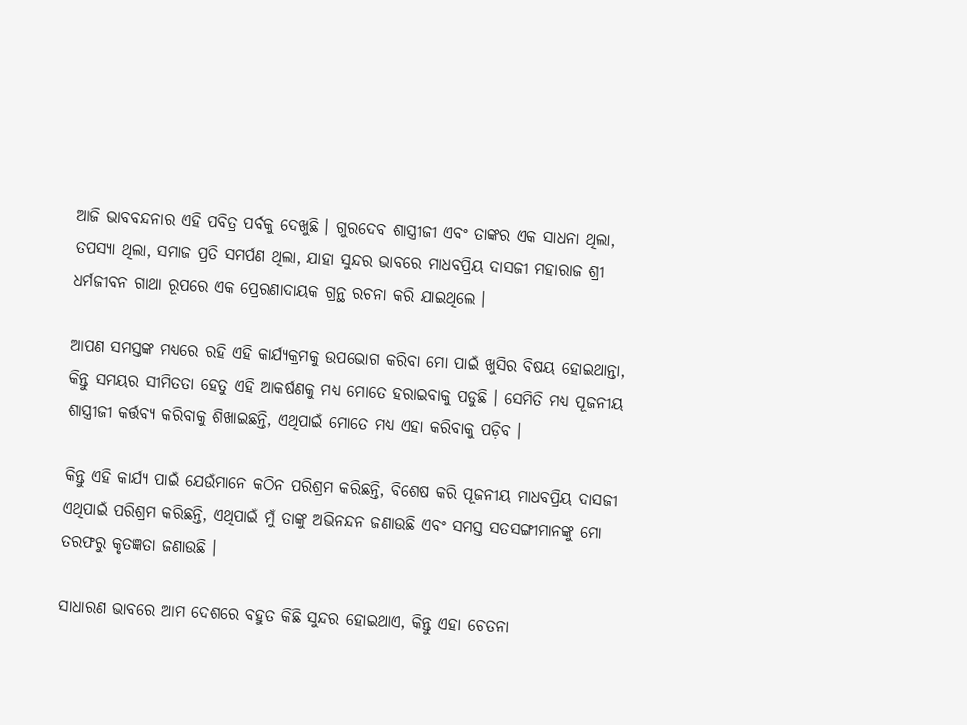ଆଜି ଭାବବନ୍ଦନାର ଏହି ପବିତ୍ର ପର୍ବକୁ ଦେଖୁଛି । ଗୁରଦେବ ଶାସ୍ତ୍ରୀଜୀ ଏବଂ ତାଙ୍କର ଏକ ସାଧନା ଥିଲା, ତପସ୍ୟା ଥିଲା, ସମାଜ ପ୍ରତି ସମର୍ପଣ ଥିଲା, ଯାହା ସୁନ୍ଦର ଭାବରେ ମାଧବପ୍ରିୟ ଦାସଜୀ ମହାରାଜ ଶ୍ରୀ ଧର୍ମଜୀବନ ଗାଥା ରୂପରେ ଏକ ପ୍ରେରଣାଦାୟକ ଗ୍ରନ୍ଥ ରଚନା କରି ଯାଇଥିଲେ ।

ଆପଣ ସମସ୍ତଙ୍କ ମଧ୍ୟରେ ରହି ଏହି କାର୍ଯ୍ୟକ୍ରମକୁ ଉପଭୋଗ କରିବା ମୋ ପାଇଁ ଖୁସିର ବିଷୟ ହୋଇଥାନ୍ତା, କିନ୍ତୁ ସମୟର ସୀମିତତା ହେତୁ ଏହି ଆକର୍ଷଣକୁ ମଧ୍ୟ ମୋତେ ହରାଇବାକୁ ପଡୁଛି । ସେମିତି ମଧ୍ୟ ପୂଜନୀୟ ଶାସ୍ତ୍ରୀଜୀ କର୍ତ୍ତବ୍ୟ କରିବାକୁ ଶିଖାଇଛନ୍ତି, ଏଥିପାଇଁ ମୋତେ ମଧ୍ୟ ଏହା କରିବାକୁ ପଡ଼ିବ ।

କିନ୍ତୁ ଏହି କାର୍ଯ୍ୟ ପାଇଁ ଯେଉଁମାନେ କଠିନ ପରିଶ୍ରମ କରିଛନ୍ତି, ବିଶେଷ କରି ପୂଜନୀୟ ମାଧବପ୍ରିୟ ଦାସଜୀ ଏଥିପାଇଁ ପରିଶ୍ରମ କରିଛନ୍ତି, ଏଥିପାଇଁ ମୁଁ ତାଙ୍କୁ ଅଭିନନ୍ଦନ ଜଣାଉଛି ଏବଂ ସମସ୍ତ ସତସଙ୍ଗୀମାନଙ୍କୁ ମୋ ତରଫରୁ କୃତଜ୍ଞତା ଜଣାଉଛି ।

ସାଧାରଣ ଭାବରେ ଆମ ଦେଶରେ ବହୁତ କିଛି ସୁନ୍ଦର ହୋଇଥାଏ, କିନ୍ତୁ ଏହା ଚେତନା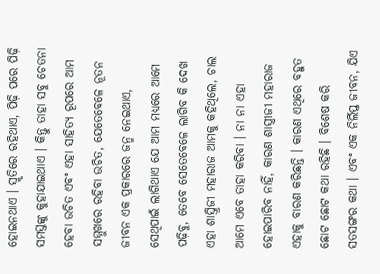ହୋଇନଥାଏ । ସ୍ମୃତିରେ ରହିଥାଏ, ପିଢ଼ି ପରେ ପିଢ଼ି ସମସ୍ତଙ୍କୁ କୁହାଯାଇଥାଏ । କିନ୍ତୁ ତାହା ସବୁ ଚେତନା ହେବା ଉଚିତ ଏବଂ ଏହା ସାହିତ୍ୟ ରୂପରେ ଆମ ସମ୍ମୁଖରେ ରହିବା ଉଚିତ, ଯେତେବେଳେ ନୂତନ ଜୀବନ ଏକ ପ୍ରକାରରେ ଜନ୍ମ ନେଇଥାଏ, ସେଥିପାଇଁ ଲାଗିଥାଏ ଯେ ଆମ ମଧ୍ୟରେ ଆମେ ପଢ଼ିବୁ, ତେବେ ସେତେବେଳେ ଲାଗିବ କି ଦେଖ ଏହା ଶାସ୍ତ୍ରିଜୀ ମହାରାଜ ଆମକୁ କହିଥିଲେ, ଚାଲ ଆମେ ଏବେ ତାହା କରିବା । ନା ନା ଏହା ହୋଇପାରିବ ନାହିଁ, କାରଣ ଶାସ୍ତ୍ରୀଜୀ ମହାରାଜ ଏହାକୁ ବାରଣ କରିଛନ୍ତି । କାରଣ ଏଥିରେ ବହୁତ ଛୋଟ ଛୋଟ କଥା ରହିଛି । ବିଶେଷ କରି ସତସଙ୍ଗର କଥା । ଏବଂ ଏକ ନିର୍ଲିପ୍ତ ଜୀବନ, ଯିଏ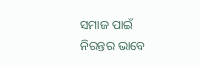ସମାଜ ପାଇଁ ନିରନ୍ତର ଭାବେ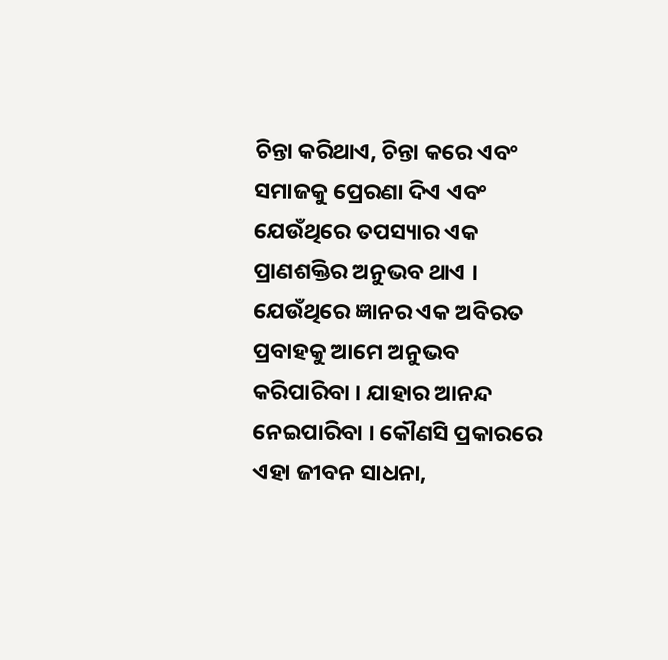ଚିନ୍ତା କରିଥାଏ, ଚିନ୍ତା କରେ ଏବଂ ସମାଜକୁ ପ୍ରେରଣା ଦିଏ ଏବଂ ଯେଉଁଥିରେ ତପସ୍ୟାର ଏକ ପ୍ରାଣଶକ୍ତିର ଅନୁଭବ ଥାଏ । ଯେଉଁଥିରେ ଜ୍ଞାନର ଏକ ଅବିରତ ପ୍ରବାହକୁ ଆମେ ଅନୁଭବ କରିପାରିବା । ଯାହାର ଆନନ୍ଦ ନେଇପାରିବା । କୌଣସି ପ୍ରକାରରେ ଏହା ଜୀବନ ସାଧନା,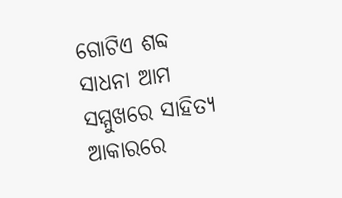ଗୋଟିଏ ଶବ୍ଦ ସାଧନା ଆମ ସମ୍ମୁଖରେ ସାହିତ୍ୟ ଆକାରରେ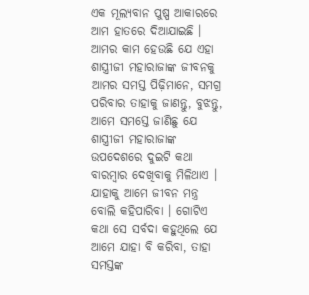ଏକ ମୂଲ୍ୟବାନ ପୁଷ୍ପ ଆକାରରେ ଆମ ହାତରେ ଦିଆଯାଇଛି । ଆମର କାମ ହେଉଛି ଯେ ଏହା ଶାସ୍ତ୍ରୀଜୀ ମହାରାଜାଙ୍କ ଜୀବନକୁ ଆମର ସମସ୍ତ ପିଢ଼ିମାନେ, ସମଗ୍ର ପରିବାର ତାହାକୁ ଜାଣନ୍ତୁ, ବୁଝନ୍ତୁ, ଆମେ ସମସ୍ତେ ଜାଣିଛୁ ଯେ ଶାସ୍ତ୍ରୀଜୀ ମହାରାଜାଙ୍କ ଉପଦେଶରେ ଦୁଇଟି କଥା ବାରମ୍ବାର ଦେଖିବାକୁ ମିଳିଥାଏ । ଯାହାକୁ ଆମେ ଜୀବନ ମନ୍ତ୍ର ବୋଲି କହିପାରିବା । ଗୋଟିଏ କଥା ସେ ସର୍ବଦା କହୁଥିଲେ ଯେ ଆମେ ଯାହା ବି କରିବା, ତାହା ସମସ୍ତଙ୍କ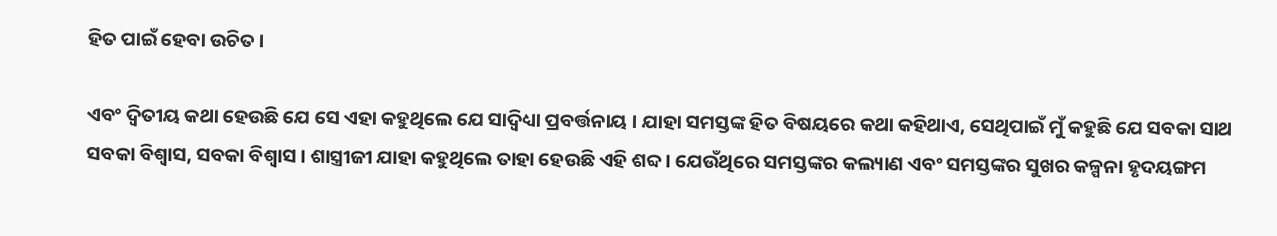ହିତ ପାଇଁ ହେବା ଉଚିତ ।

ଏବଂ ଦ୍ୱିତୀୟ କଥା ହେଉଛି ଯେ ସେ ଏହା କହୁଥିଲେ ଯେ ସାଦ୍ୱିଧ୍ୟା ପ୍ରବର୍ତ୍ତନାୟ । ଯାହା ସମସ୍ତଙ୍କ ହିତ ବିଷୟରେ କଥା କହିଥାଏ, ସେଥିପାଇଁ ମୁଁ କହୁଛି ଯେ ସବକା ସାଥ ସବକା ବିଶ୍ୱାସ, ସବକା ବିଶ୍ୱାସ । ଶାସ୍ତ୍ରୀଜୀ ଯାହା କହୁଥିଲେ ତାହା ହେଉଛି ଏହି ଶବ୍ଦ । ଯେଉଁଥିରେ ସମସ୍ତଙ୍କର କଲ୍ୟାଣ ଏବଂ ସମସ୍ତଙ୍କର ସୁଖର କଳ୍ପନା ହୃଦୟଙ୍ଗମ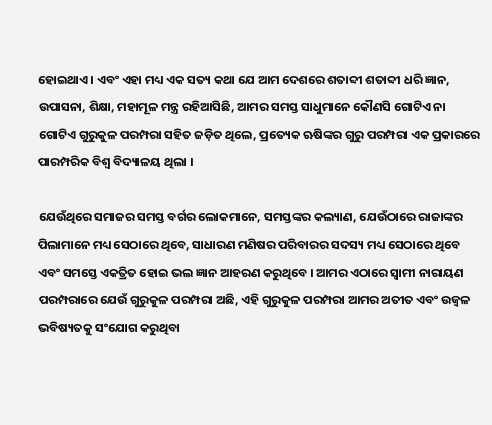ହୋଇଥାଏ। ଏବଂ ଏହା ମଧ୍ୟ ଏକ ସତ୍ୟ କଥା ଯେ ଆମ ଦେଶରେ ଶତାବ୍ଦୀ ଶତାବ୍ଦୀ ଧରି ଜ୍ଞାନ, ଉପାସନା, ଶିକ୍ଷା, ମହାମୂଳ ମନ୍ତ୍ର ରହିଆସିଛି, ଆମର ସମସ୍ତ ସାଧୁମାନେ କୌଣସି ଗୋଟିଏ ନା ଗୋଟିଏ ଗୁରୁକୁଳ ପରମ୍ପରା ସହିତ ଜଡ଼ିତ ଥିଲେ, ପ୍ରତ୍ୟେକ ଋଷିଙ୍କର ଗୁରୁ ପରମ୍ପରା ଏକ ପ୍ରକାରରେ ପାରମ୍ପରିକ ବିଶ୍ୱ ବିଦ୍ୟାଳୟ ଥିଲା ।

ଯେଉଁଥିରେ ସମାଜର ସମସ୍ତ ବର୍ଗର ଲୋକମାନେ, ସମସ୍ତଙ୍କର କଲ୍ୟାଣ, ଯେଉଁଠାରେ ରାଜାଙ୍କର ପିଲାମାନେ ମଧ୍ୟ ସେଠାରେ ଥିବେ, ସାଧାରଣ ମଣିଷର ପରିବାରର ସଦସ୍ୟ ମଧ୍ୟ ସେଠାରେ ଥିବେ ଏବଂ ସମସ୍ତେ ଏକତ୍ରିତ ହୋଇ ଭଲ ଜ୍ଞାନ ଆହରଣ କରୁଥିବେ । ଆମର ଏଠାରେ ସ୍ୱାମୀ ନାରାୟଣ ପରମ୍ପରାରେ ଯେଉଁ ଗୁରୁକୁଳ ପରମ୍ପରା ଅଛି, ଏହି ଗୁରୁକୁଳ ପରମ୍ପରା ଆମର ଅତୀତ ଏବଂ ଉଜ୍ୱଳ ଭବିଷ୍ୟତକୁ ସଂଯୋଗ କରୁଥିବା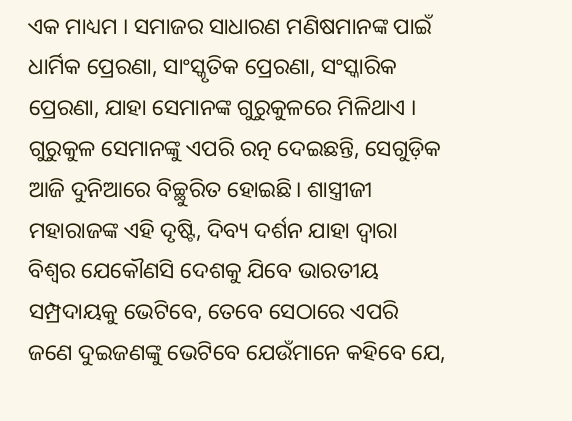ଏକ ମାଧ୍ୟମ । ସମାଜର ସାଧାରଣ ମଣିଷମାନଙ୍କ ପାଇଁ ଧାର୍ମିକ ପ୍ରେରଣା, ସାଂସ୍କୃତିକ ପ୍ରେରଣା, ସଂସ୍କାରିକ ପ୍ରେରଣା, ଯାହା ସେମାନଙ୍କ ଗୁରୁକୁଳରେ ମିଳିଥାଏ । ଗୁରୁକୁଳ ସେମାନଙ୍କୁ ଏପରି ରତ୍ନ ଦେଇଛନ୍ତି, ସେଗୁଡ଼ିକ ଆଜି ଦୁନିଆରେ ବିଚ୍ଛୁରିତ ହୋଇଛି। ଶାସ୍ତ୍ରୀଜୀ ମହାରାଜଙ୍କ ଏହି ଦୃଷ୍ଟି, ଦିବ୍ୟ ଦର୍ଶନ ଯାହା ଦ୍ୱାରା ବିଶ୍ୱର ଯେକୌଣସି ଦେଶକୁ ଯିବେ ଭାରତୀୟ ସମ୍ପ୍ରଦାୟକୁ ଭେଟିବେ, ତେବେ ସେଠାରେ ଏପରି ଜଣେ ଦୁଇଜଣଙ୍କୁ ଭେଟିବେ ଯେଉଁମାନେ କହିବେ ଯେ,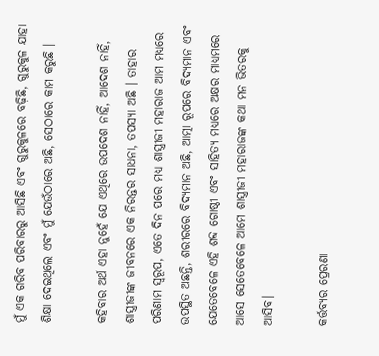ମୁଁ ଏକ ଗରିବ ପରିବାରରୁ ଆସିଛି ଏବଂ ଗୁରୁକୁଳରେ ବଢ଼ିଛି, ଗୁରୁକୁଳ ଯାହା ଶିକ୍ଷା ଦେଇଥିଲେ ଏବଂ ମୁଁ ଯେଉଁଠାରେ ଅଛି, ସେଠାରେ କାମ କରୁଛି ।

କହିବାର ଅର୍ଥ ଏହା ନୁହେଁ ଯେ ଏଥିରେ ଉପଦେଶ ନାହିଁ, ଆଦେଶ ନାହିଁ, ଶାସ୍ତ୍ରୀଜୀଙ୍କ ଜୀବନରେ ଏକ ନିରନ୍ତର ସାଧନା, ତପସ୍ୟା ଅଛି । ତାହାର ପରିଣାମ ସ୍ୱରୂପ, ଏତେ ଦିନ ପରେ ମଧ୍ୟ ଶାସ୍ତ୍ରୀଜୀ ମହାରାଜ ଆମ ମଧ୍ୟରେ ଉପସ୍ଥିତ ଅଛନ୍ତି, ଶରୀରରେ ବିଦ୍ୟମାନ ଅଛି, ଆତ୍ମା ରୂପରେ ବିଦ୍ୟମାନ ଏବଂ ଯେତେବେଳେ ଏହି ଶବ୍ଦ ଗୋଷ୍ଠୀ ଏବଂ ସାହିତ୍ୟ ମଧ୍ୟରେ ଅକ୍ଷର ମାଧ୍ୟମରେ ଆସେ ସେତେବେଳେ ଆମେ ଶାସ୍ତ୍ରୀଜୀ ମହାରାଜଙ୍କ କଥା ମନ ଭିତରକୁ ଆସିବ।

କର୍ତ୍ତବ୍ୟର ପ୍ରେରଣା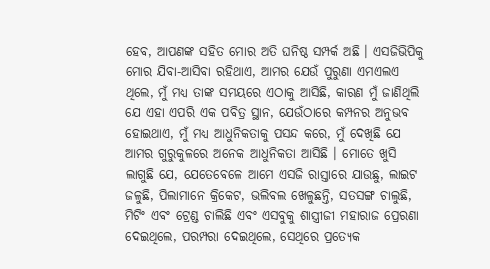ହେବ, ଆପଣଙ୍କ ସହିତ ମୋର ଅତି ଘନିଷ୍ଠ ସମ୍ପର୍କ ଅଛି । ଏସଜିଭିପିକୁ ମୋର ଯିବା-ଆସିବା ରହିଥାଏ, ଆମର ଯେଉଁ ପୁରୁଣା ଏମଏଲଏ ଥିଲେ, ମୁଁ ମଧ୍ୟ ତାଙ୍କ ସମୟରେ ଏଠାକୁ ଆସିଛି, କାରଣ ମୁଁ ଜାଣିଥିଲି ଯେ ଏହା ଏପରି ଏକ ପବିତ୍ର ସ୍ଥାନ, ଯେଉଁଠାରେ କମ୍ପନର ଅନୁଭବ ହୋଇଥାଏ, ମୁଁ ମଧ୍ୟ ଆଧୁନିକତାକୁ ପସନ୍ଦ କରେ, ମୁଁ ଦେଖିଛି ଯେ ଆମର ଗୁରୁକୁଳରେ ଅନେକ ଆଧୁନିକତା ଆସିଛି । ମୋତେ ଖୁସି ଲାଗୁଛି ଯେ, ଯେତେବେଳେ ଆମେ ଏସଜି ରାସ୍ତାରେ ଯାଉଛୁ, ଲାଇଟ ଜଳୁଛି, ପିଲାମାନେ କ୍ରିକେଟ, ଭଲିବଲ ଖେଳୁଛନ୍ତି, ସତସଙ୍ଗ ଚାଲୁଛି, ମିଟିଂ ଏବଂ ଟ୍ରେଣ୍ଡ ଚାଲିଛି ଏବଂ ଏସବୁକୁ ଶାସ୍ତ୍ରୀଜୀ ମହାରାଜ ପ୍ରେରଣା ଦେଇଥିଲେ, ପରମ୍ପରା ଦେଇଥିଲେ, ସେଥିରେ ପ୍ରତ୍ୟେକ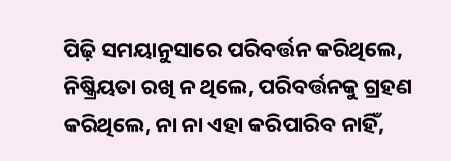ପିଢ଼ି ସମୟାନୁସାରେ ପରିବର୍ତ୍ତନ କରିଥିଲେ, ନିଷ୍କ୍ରିୟତା ରଖି ନ ଥିଲେ, ପରିବର୍ତ୍ତନକୁ ଗ୍ରହଣ କରିଥିଲେ, ନା ନା ଏହା କରିପାରିବ ନାହିଁ,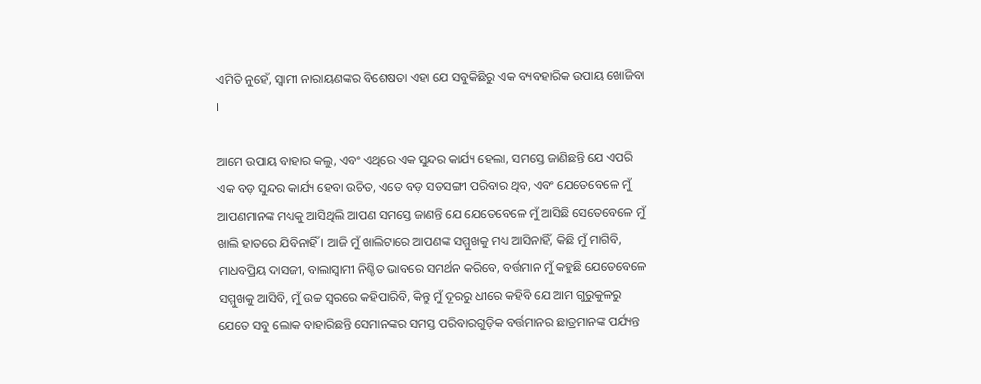ଏମିତି ନୁହେଁ, ସ୍ୱାମୀ ନାରାୟଣଙ୍କର ବିଶେଷତା ଏହା ଯେ ସବୁକିଛିରୁ ଏକ ବ୍ୟବହାରିକ ଉପାୟ ଖୋଜିବା ।

ଆମେ ଉପାୟ ବାହାର କଲୁ, ଏବଂ ଏଥିରେ ଏକ ସୁନ୍ଦର କାର୍ଯ୍ୟ ହେଲା, ସମସ୍ତେ ଜାଣିଛନ୍ତି ଯେ ଏପରି ଏକ ବଡ଼ ସୁନ୍ଦର କାର୍ଯ୍ୟ ହେବା ଉଚିତ, ଏତେ ବଡ଼ ସତସଙ୍ଗୀ ପରିବାର ଥିବ, ଏବଂ ଯେତେବେଳେ ମୁଁ ଆପଣମାନଙ୍କ ମଧ୍ୟକୁ ଆସିଥିଲି ଆପଣ ସମସ୍ତେ ଜାଣନ୍ତି ଯେ ଯେତେବେଳେ ମୁଁ ଆସିଛି ସେତେବେଳେ ମୁଁ ଖାଲି ହାତରେ ଯିବିନାହିଁ । ଆଜି ମୁଁ ଖାଲିଟାରେ ଆପଣଙ୍କ ସମ୍ମୁଖକୁ ମଧ୍ୟ ଆସିନାହିଁ, କିଛି ମୁଁ ମାଗିବି, ମାଧବପ୍ରିୟ ଦାସଜୀ, ବାଲାସ୍ୱାମୀ ନିଶ୍ଚିତ ଭାବରେ ସମର୍ଥନ କରିବେ, ବର୍ତ୍ତମାନ ମୁଁ କହୁଛି ଯେତେବେଳେ ସମ୍ମୁଖକୁ ଆସିବି, ମୁଁ ଉଚ୍ଚ ସ୍ୱରରେ କହିପାରିବି, କିନ୍ତୁ ମୁଁ ଦୂରରୁ ଧୀରେ କହିବି ଯେ ଆମ ଗୁରୁକୁଳରୁ ଯେତେ ସବୁ ଲୋକ ବାହାରିଛନ୍ତି ସେମାନଙ୍କର ସମସ୍ତ ପରିବାରଗୁଡ଼ିକ ବର୍ତ୍ତମାନର ଛାତ୍ରମାନଙ୍କ ପର୍ଯ୍ୟନ୍ତ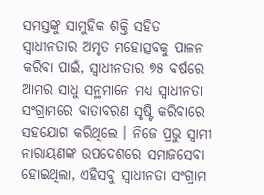ସମସ୍ତଙ୍କୁ ସାମୁହିକ ଶକ୍ତି ସହିତ ସ୍ୱାଧୀନତାର ଅମୃତ ମହୋତ୍ସବକୁ ପାଳନ କରିବା ପାଇଁ, ସ୍ୱାଧୀନତାର ୭୫ ବର୍ଷରେ ଆମର ସାଧୁ ସନ୍ଥମାନେ ମଧ୍ୟ ସ୍ୱାଧୀନତା ସଂଗ୍ରାମରେ ବାତାବରଣ ସୃଷ୍ଟି କରିବାରେ ସହଯୋଗ କରିଥିଲେ । ନିଜେ ପ୍ରଭୁ ସ୍ୱାମୀ ନାରାୟଣଙ୍କ ଉପଦେଶରେ ସମାଜସେବା ହୋଇଥିଲା, ଏହିସବୁ ସ୍ୱାଧୀନତା ସଂଗ୍ରାମ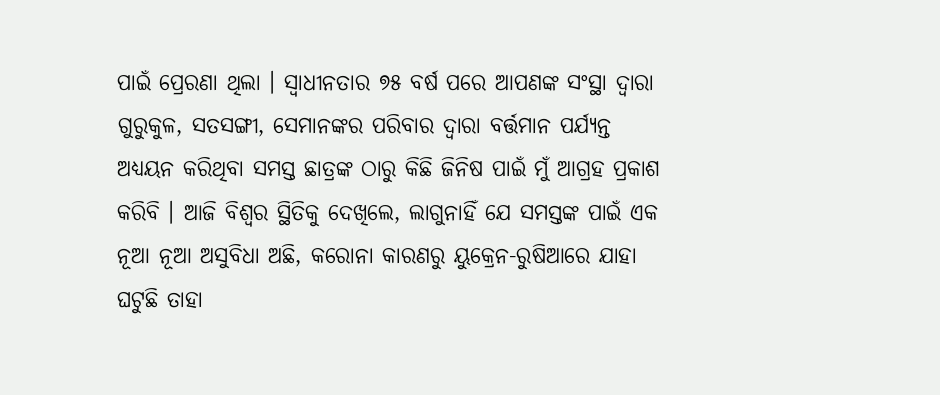ପାଇଁ ପ୍ରେରଣା ଥିଲା । ସ୍ୱାଧୀନତାର ୭୫ ବର୍ଷ ପରେ ଆପଣଙ୍କ ସଂସ୍ଥା ଦ୍ୱାରା ଗୁରୁକୁଳ, ସତସଙ୍ଗୀ, ସେମାନଙ୍କର ପରିବାର ଦ୍ୱାରା ବର୍ତ୍ତମାନ ପର୍ଯ୍ୟନ୍ତ ଅଧ୍ୟୟନ କରିଥିବା ସମସ୍ତ ଛାତ୍ରଙ୍କ ଠାରୁ କିଛି ଜିନିଷ ପାଇଁ ମୁଁ ଆଗ୍ରହ ପ୍ରକାଶ କରିବି । ଆଜି ବିଶ୍ୱର ସ୍ଥିତିକୁ ଦେଖିଲେ, ଲାଗୁନାହିଁ ଯେ ସମସ୍ତଙ୍କ ପାଇଁ ଏକ ନୂଆ ନୂଆ ଅସୁବିଧା ଅଛି, କରୋନା କାରଣରୁ ୟୁକ୍ରେନ-ରୁଷିଆରେ ଯାହା ଘଟୁଛି ତାହା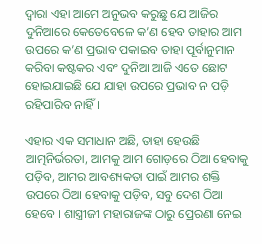ଦ୍ୱାରା ଏହା ଆମେ ଅନୁଭବ କରୁଛୁ ଯେ ଆଜିର ଦୁନିଆରେ କେତେବେଳେ କ’ଣ ହେବ ତାହାର ଆମ ଉପରେ କ’ଣ ପ୍ରଭାବ ପକାଇବ ତାହା ପୂର୍ବାନୁମାନ କରିବା କଷ୍ଟକର ଏବଂ ଦୁନିଆ ଆଜି ଏତେ ଛୋଟ ହୋଇଯାଇଛି ଯେ ଯାହା ଉପରେ ପ୍ରଭାବ ନ ପଡ଼ି ରହିପାରିବ ନାହିଁ ।

ଏହାର ଏକ ସମାଧାନ ଅଛି, ତାହା ହେଉଛି ଆତ୍ମନିର୍ଭରତା, ଆମକୁ ଆମ ଗୋଡ଼ରେ ଠିଆ ହେବାକୁ ପଡ଼ିବ, ଆମର ଆବଶ୍ୟକତା ପାଇଁ ଆମର ଶକ୍ତି ଉପରେ ଠିଆ ହେବାକୁ ପଡ଼ିବ, ସବୁ ଦେଶ ଠିଆ ହେବେ । ଶାସ୍ତ୍ରୀଜୀ ମହାରାଜଙ୍କ ଠାରୁ ପ୍ରେରଣା ନେଇ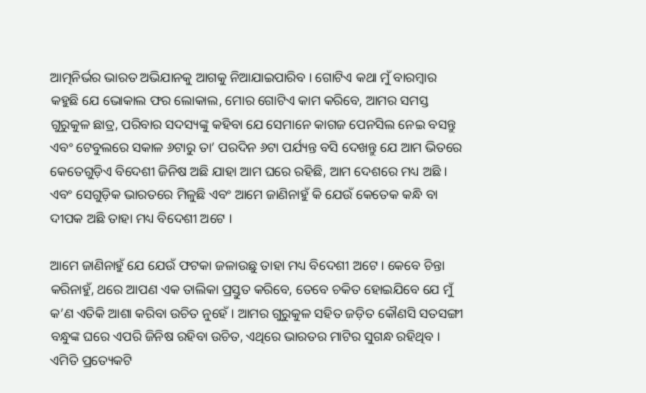ଆତ୍ମନିର୍ଭର ଭାରତ ଅଭିଯାନକୁ ଆଗକୁ ନିଆଯାଇପାରିବ । ଗୋଟିଏ କଥା ମୁଁ ବାରମ୍ବାର କହୁଛି ଯେ ଭୋକାଲ ଫର ଲୋକାଲ, ମୋର ଗୋଟିଏ କାମ କରିବେ, ଆମର ସମସ୍ତ ଗୁରୁକୁଳ ଛାତ୍ର, ପରିବାର ସଦସ୍ୟଙ୍କୁ କହିବା ଯେ ସେମାନେ କାଗଜ ପେନସିଲ ନେଇ ବସନ୍ତୁ ଏବଂ ଟେବୁଲରେ ସକାଳ ୬ଟାରୁ ତା’ ପରଦିନ ୬ଟା ପର୍ଯ୍ୟନ୍ତ ବସି ଦେଖନ୍ତୁ ଯେ ଆମ ଭିତରେ କେତେଗୁଡ଼ିଏ ବିଦେଶୀ ଜିନିଷ ଅଛି ଯାହା ଆମ ଘରେ ରହିଛି, ଆମ ଦେଶରେ ମଧ୍ୟ ଅଛି । ଏବଂ ସେଗୁଡ଼ିକ ଭାରତରେ ମିଳୁଛି ଏବଂ ଆମେ ଜାଣିନାହୁଁ କି ଯେଉଁ କେତେକ କନ୍ଧି ବା ଦୀପକ ଅଛି ତାହା ମଧ୍ୟ ବିଦେଶୀ ଅଟେ ।

ଆମେ ଜାଣିନାହୁଁ ଯେ ଯେଉଁ ଫଟକା ଜଳାଉଛୁ ତାହା ମଧ୍ୟ ବିଦେଶୀ ଅଟେ । କେବେ ଚିନ୍ତା କରିନାହୁଁ, ଥରେ ଆପଣ ଏକ ତାଲିକା ପ୍ରସ୍ତୁତ କରିବେ, ତେବେ ଚକିତ ହୋଇଯିବେ ଯେ ମୁଁ କ’ଣ ଏତିକି ଆଶା କରିବା ଉଚିତ ନୁହେଁ । ଆମର ଗୁରୁକୁଳ ସହିତ ଜଡ଼ିତ କୌଣସି ସତସଙ୍ଗୀ ବନ୍ଧୁଙ୍କ ଘରେ ଏପରି ଜିନିଷ ରହିବା ଉଚିତ, ଏଥିରେ ଭାରତର ମାଟିର ସୁଗନ୍ଧ ରହିଥିବ । ଏମିତି ପ୍ରତ୍ୟେକଟି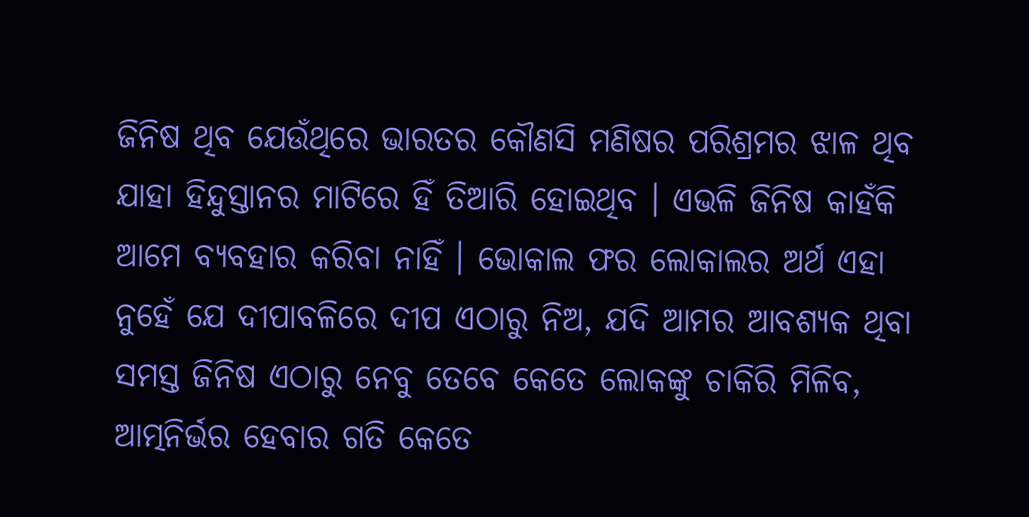ଜିନିଷ ଥିବ ଯେଉଁଥିରେ ଭାରତର କୌଣସି ମଣିଷର ପରିଶ୍ରମର ଝାଳ ଥିବ ଯାହା ହିନ୍ଦୁସ୍ତାନର ମାଟିରେ ହିଁ ତିଆରି ହୋଇଥିବ । ଏଭଳି ଜିନିଷ କାହଁକି ଆମେ ବ୍ୟବହାର କରିବା ନାହିଁ । ଭୋକାଲ ଫର ଲୋକାଲର ଅର୍ଥ ଏହା ନୁହେଁ ଯେ ଦୀପାବଳିରେ ଦୀପ ଏଠାରୁ ନିଅ, ଯଦି ଆମର ଆବଶ୍ୟକ ଥିବା ସମସ୍ତ ଜିନିଷ ଏଠାରୁ ନେବୁ ତେବେ କେତେ ଲୋକଙ୍କୁ ଚାକିରି ମିଳିବ, ଆତ୍ମନିର୍ଭର ହେବାର ଗତି କେତେ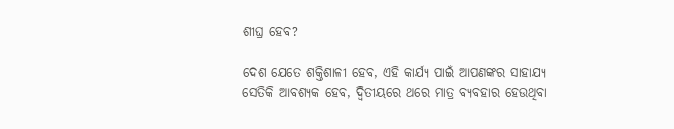ଶୀଘ୍ର ହେବ?

ଦେଶ ଯେତେ ଶକ୍ତିଶାଳୀ ହେବ, ଏହି କାର୍ଯ୍ୟ ପାଇଁ ଆପଣଙ୍କର ସାହାଯ୍ୟ ସେତିକି ଆବଶ୍ୟକ ହେବ, ଦ୍ୱିତୀୟରେ ଥରେ ମାତ୍ର ବ୍ୟବହାର ହେଉଥିବା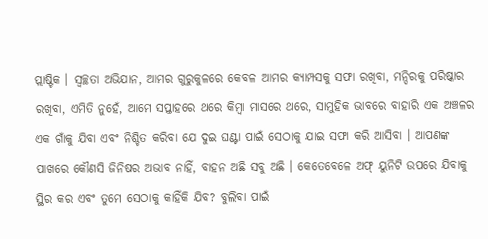ପ୍ଲାଷ୍ଟିକ । ସ୍ୱଚ୍ଛତା ଅଭିଯାନ, ଆମର ଗୁରୁକୁଳରେ କେବଳ ଆମର କ୍ୟାମ୍ପସକୁ ସଫା ରଖିବା, ମନ୍ଦିରକୁ ପରିଷ୍କାର ରଖିବା, ଏମିତି ନୁହେଁ, ଆମେ ସପ୍ତାହରେ ଥରେ କିମ୍ବା ମାସରେ ଥରେ, ସାମୁହିକ ଭାବରେ ବାହାରି ଏକ ଅଞ୍ଚଳର ଏକ ଗାଁକୁ ଯିବା ଏବଂ ନିଶ୍ଚିତ କରିବା ଯେ ଦୁଇ ଘଣ୍ଟା ପାଇଁ ସେଠାକୁ ଯାଇ ସଫା କରି ଆସିବା । ଆପଣଙ୍କ ପାଖରେ କୌଣସି ଜିନିଷର ଅଭାବ ନାହିଁ, ବାହନ ଅଛି ସବୁ ଅଛି । କେତେବେଳେ ଅଫ୍ ୟୁନିଟି ଉପରେ ଯିବାକୁ ସ୍ଥିର କର ଏବଂ ତୁମେ ସେଠାକୁ କାହିଁକି ଯିବ? ବୁଲିବା ପାଇଁ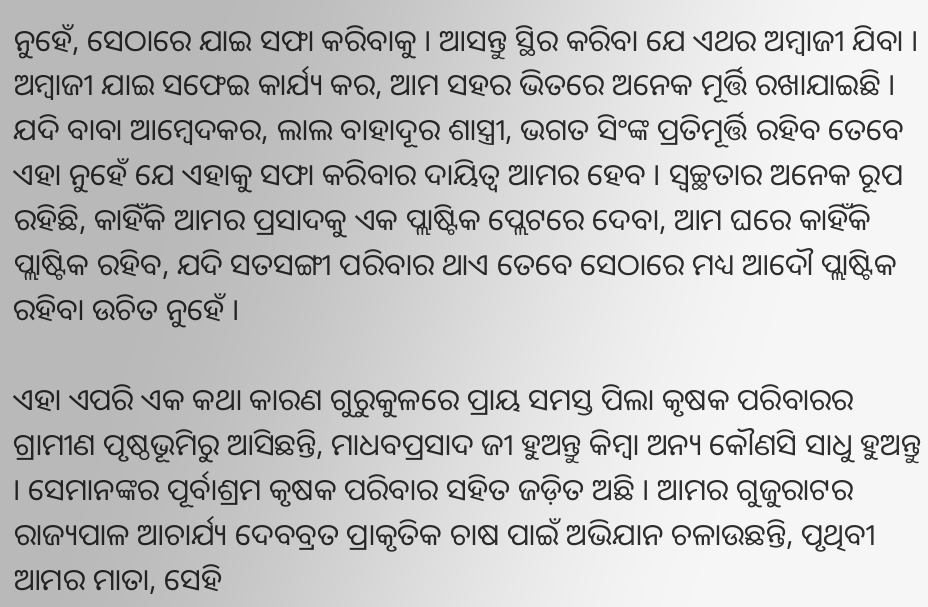ନୁହେଁ, ସେଠାରେ ଯାଇ ସଫା କରିବାକୁ । ଆସନ୍ତୁ ସ୍ଥିର କରିବା ଯେ ଏଥର ଅମ୍ବାଜୀ ଯିବା । ଅମ୍ବାଜୀ ଯାଇ ସଫେଇ କାର୍ଯ୍ୟ କର, ଆମ ସହର ଭିତରେ ଅନେକ ମୂର୍ତ୍ତି ରଖାଯାଇଛି । ଯଦି ବାବା ଆମ୍ବେଦକର, ଲାଲ ବାହାଦୂର ଶାସ୍ତ୍ରୀ, ଭଗତ ସିଂଙ୍କ ପ୍ରତିମୂର୍ତ୍ତି ରହିବ ତେବେ ଏହା ନୁହେଁ ଯେ ଏହାକୁ ସଫା କରିବାର ଦାୟିତ୍ୱ ଆମର ହେବ । ସ୍ୱଚ୍ଛତାର ଅନେକ ରୂପ ରହିଛି, କାହିଁକି ଆମର ପ୍ରସାଦକୁ ଏକ ପ୍ଲାଷ୍ଟିକ ପ୍ଲେଟରେ ଦେବା, ଆମ ଘରେ କାହିଁକି ପ୍ଲାଷ୍ଟିକ ରହିବ, ଯଦି ସତସଙ୍ଗୀ ପରିବାର ଥାଏ ତେବେ ସେଠାରେ ମଧ୍ୟ ଆଦୌ ପ୍ଲାଷ୍ଟିକ ରହିବା ଉଚିତ ନୁହେଁ ।

ଏହା ଏପରି ଏକ କଥା କାରଣ ଗୁରୁକୁଳରେ ପ୍ରାୟ ସମସ୍ତ ପିଲା କୃଷକ ପରିବାରର ଗ୍ରାମୀଣ ପୃଷ୍ଠଭୂମିରୁ ଆସିଛନ୍ତି, ମାଧବପ୍ରସାଦ ଜୀ ହୁଅନ୍ତୁ କିମ୍ବା ଅନ୍ୟ କୌଣସି ସାଧୁ ହୁଅନ୍ତୁ । ସେମାନଙ୍କର ପୂର୍ବାଶ୍ରମ କୃଷକ ପରିବାର ସହିତ ଜଡ଼ିତ ଅଛି । ଆମର ଗୁଜୁରାଟର ରାଜ୍ୟପାଳ ଆଚାର୍ଯ୍ୟ ଦେବବ୍ରତ ପ୍ରାକୃତିକ ଚାଷ ପାଇଁ ଅଭିଯାନ ଚଳାଉଛନ୍ତି, ପୃଥିବୀ ଆମର ମାତା, ସେହି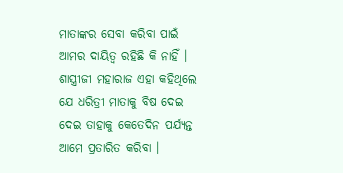ମାତାଙ୍କର ସେବା କରିବା ପାଇଁ ଆମର ଦାୟିତ୍ୱ ରହିଛି କି ନାହିଁ । ଶାସ୍ତ୍ରୀଜୀ ମହାରାଜ ଏହା କହିଥିଲେ ଯେ ଧରିତ୍ରୀ ମାତାକୁ ବିଷ ଦେଇ ଦେଇ ତାହାକୁ କେତେଦିନ ପର୍ଯ୍ୟନ୍ତ ଆମେ ପ୍ରତାରିତ କରିବା ।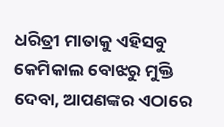ଧରିତ୍ରୀ ମାତାକୁ ଏହିସବୁ କେମିକାଲ ବୋଝରୁ ମୁକ୍ତି ଦେବା, ଆପଣଙ୍କର ଏଠାରେ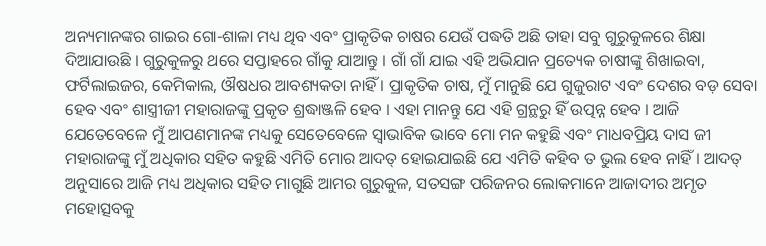ଅନ୍ୟମାନଙ୍କର ଗାଇର ଗୋ-ଶାଳା ମଧ୍ୟ ଥିବ ଏବଂ ପ୍ରାକୃତିକ ଚାଷର ଯେଉଁ ପଦ୍ଧତି ଅଛି ତାହା ସବୁ ଗୁରୁକୁଳରେ ଶିକ୍ଷା ଦିଆଯାଉଛି । ଗୁରୁକୁଳରୁ ଥରେ ସପ୍ତାହରେ ଗାଁକୁ ଯାଆନ୍ତୁ । ଗାଁ ଗାଁ ଯାଇ ଏହି ଅଭିଯାନ ପ୍ରତ୍ୟେକ ଚାଷୀଙ୍କୁ ଶିଖାଇବା, ଫର୍ଟିଲାଇଜର, କେମିକାଲ, ଔଷଧର ଆବଶ୍ୟକତା ନାହିଁ । ପ୍ରାକୃତିକ ଚାଷ, ମୁଁ ମାନୁଛି ଯେ ଗୁଜୁରାଟ ଏବଂ ଦେଶର ବଡ଼ ସେବା ହେବ ଏବଂ ଶାସ୍ତ୍ରୀଜୀ ମହାରାଜଙ୍କୁ ପ୍ରକୃତ ଶ୍ରଦ୍ଧାଞ୍ଜଳି ହେବ । ଏହା ମାନନ୍ତୁ ଯେ ଏହି ଗ୍ରନ୍ଥରୁ ହିଁ ଉତ୍ପନ୍ନ ହେବ । ଆଜି ଯେତେବେଳେ ମୁଁ ଆପଣମାନଙ୍କ ମଧ୍ୟକୁ ସେତେବେଳେ ସ୍ୱାଭାବିକ ଭାବେ ମୋ ମନ କହୁଛି ଏବଂ ମାଧବପ୍ରିୟ ଦାସ ଜୀ ମହାରାଜଙ୍କୁ ମୁଁ ଅଧିକାର ସହିତ କହୁଛି ଏମିତି ମୋର ଆଦତ୍ ହୋଇଯାଇଛି ଯେ ଏମିତି କହିବ ତ ଭୁଲ ହେବ ନାହିଁ । ଆଦତ୍ ଅନୁସାରେ ଆଜି ମଧ୍ୟ ଅଧିକାର ସହିତ ମାଗୁଛି ଆମର ଗୁରୁକୁଳ, ସତସଙ୍ଗ ପରିଜନର ଲୋକମାନେ ଆଜାଦୀର ଅମୃତ ମହୋତ୍ସବକୁ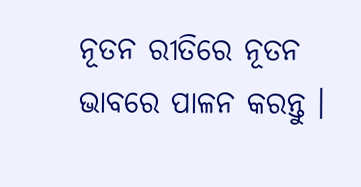ନୂତନ ରୀତିରେ ନୂତନ ଭାବରେ ପାଳନ କରନ୍ତୁ ।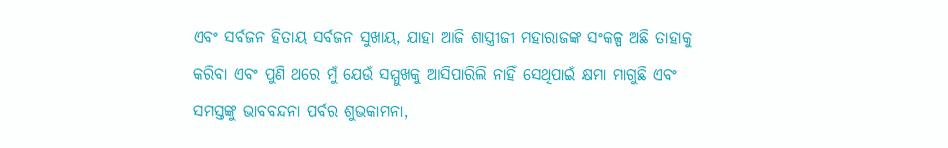ଏବଂ ସର୍ବଜନ ହିତାୟ ସର୍ବଜନ ସୁଖାୟ, ଯାହା ଆଜି ଶାସ୍ତ୍ରୀଜୀ ମହାରାଜଙ୍କ ସଂକଳ୍ପ ଅଛି ତାହାକୁ କରିବା ଏବଂ ପୁଣି ଥରେ ମୁଁ ଯେଉଁ ସମ୍ମୁଖକୁ ଆସିପାରିଲି ନାହିଁ ସେଥିପାଇଁ କ୍ଷମା ମାଗୁଛି ଏବଂ ସମସ୍ତଙ୍କୁ ଭାବବନ୍ଦନା ପର୍ବର ଶୁଭକାମନା,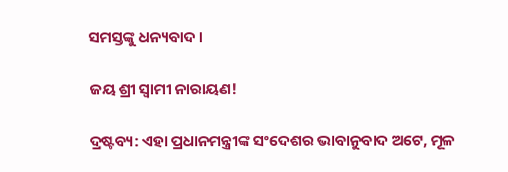ସମସ୍ତଙ୍କୁ ଧନ୍ୟବାଦ ।

ଜୟ ଶ୍ରୀ ସ୍ୱାମୀ ନାରାୟଣ!

ଦ୍ରଷ୍ଟବ୍ୟ: ଏହା ପ୍ରଧାନମନ୍ତ୍ରୀଙ୍କ ସଂଦେଶର ଭାବାନୁବାଦ ଅଟେ, ମୂଳ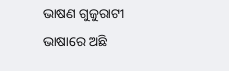ଭାଷଣ ଗୁଜୁରାଟୀ ଭାଷାରେ ଅଛି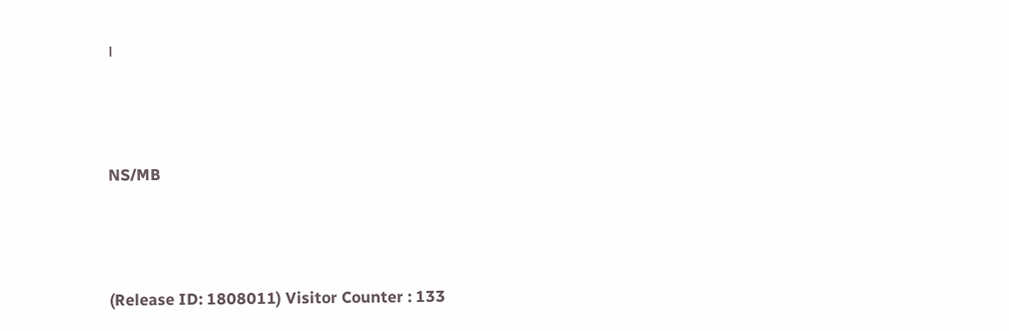।



NS/MB



(Release ID: 1808011) Visitor Counter : 133